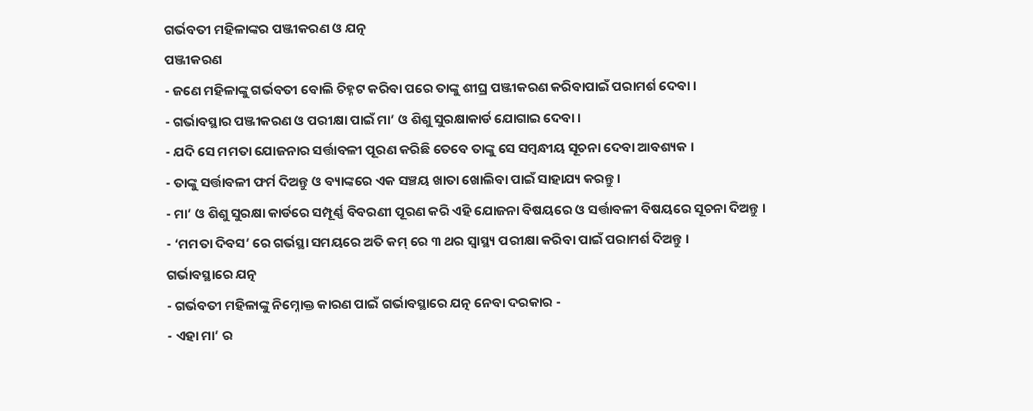ଗର୍ଭବତୀ ମହିଳାଙ୍କର ପଞ୍ଜୀକରଣ ଓ ଯତ୍ନ
ପଞ୍ଜୀକରଣ
- ଜଣେ ମହିଳାଙ୍କୁ ଗର୍ଭବତୀ ବୋଲି ଚିହ୍ନଟ କରିବା ପରେ ତାଙ୍କୁ ଶୀଘ୍ର ପଞ୍ଜୀକରଣ କରିବାପାଇଁ ପରାମର୍ଶ ଦେବା ।
- ଗର୍ଭାବସ୍ଥାର ପଞ୍ଜୀକରଣ ଓ ପରୀକ୍ଷା ପାଇଁ ମା’ ଓ ଶିଶୁ ସୁରକ୍ଷାକାର୍ଡ ଯୋଗାଇ ଦେବା ।
- ଯଦି ସେ ମମତା ଯୋଜନାର ସର୍ତ୍ତାବଳୀ ପୂରଣ କରିଛି ତେବେ ତାଙ୍କୁ ସେ ସମ୍ବନ୍ଧୀୟ ସୂଚନା ଦେବା ଆବଶ୍ୟକ ।
- ତାଙ୍କୁ ସର୍ତ୍ତାବଳୀ ଫର୍ମ ଦିଅନ୍ତୁ ଓ ବ୍ୟାଙ୍କରେ ଏକ ସଞ୍ଚୟ ଖାତା ଖୋଲିବା ପାଇଁ ସାହାଯ୍ୟ କରନ୍ତୁ ।
- ମା’ ଓ ଶିଶୁ ସୁରକ୍ଷା କାର୍ଡରେ ସମ୍ପୂର୍ଣ୍ଣ ବିବରଣୀ ପୂରଣ କରି ଏହି ଯୋଜନା ବିଷୟରେ ଓ ସର୍ତ୍ତାବଳୀ ବିଷୟରେ ସୂଚନା ଦିଅନ୍ତୁ ।
- ‘ମମତା ଦିବସ’ ରେ ଗର୍ଭସ୍ଥା ସମୟରେ ଅତି କମ୍ ରେ ୩ ଥର ସ୍ୱାସ୍ଥ୍ୟ ପରୀକ୍ଷା କରିବା ପାଇଁ ପରାମର୍ଶ ଦିଅନ୍ତୁ ।
ଗର୍ଭାବସ୍ଥାରେ ଯତ୍ନ
- ଗର୍ଭବତୀ ମହିଳାଙ୍କୁ ନିମ୍ନୋକ୍ତ କାରଣ ପାଇଁ ଗର୍ଭାବସ୍ଥାରେ ଯତ୍ନ ନେବା ଦରକାର -
- ଏହା ମା’ ର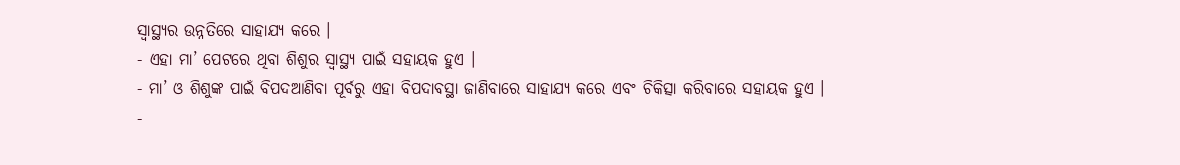ସ୍ୱାସ୍ଥ୍ୟର ଉନ୍ନତିରେ ସାହାଯ୍ୟ କରେ ।
- ଏହା ମା’ ପେଟରେ ଥିବା ଶିଶୁର ସ୍ୱାସ୍ଥ୍ୟ ପାଇଁ ସହାୟକ ହୁଏ ।
- ମା’ ଓ ଶିଶୁଙ୍କ ପାଇଁ ବିପଦଆଣିବା ପୂର୍ବରୁ ଏହା ବିପଦାବସ୍ଥା ଜାଣିବାରେ ସାହାଯ୍ୟ କରେ ଏବଂ ଚିକିତ୍ସା କରିବାରେ ସହାୟକ ହୁଏ ।
-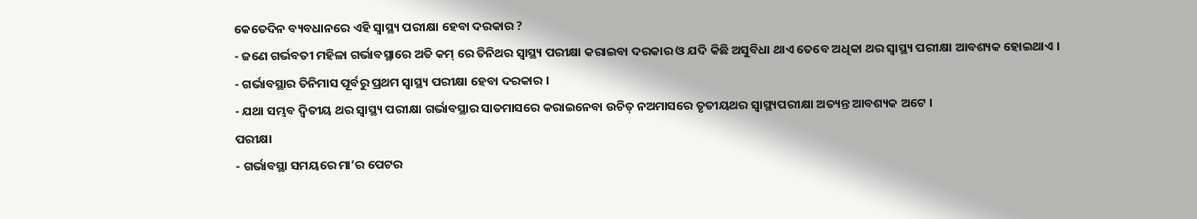କେତେଦିନ ବ୍ୟବଧାନରେ ଏହି ସ୍ୱାସ୍ଥ୍ୟ ପରୀକ୍ଷା ହେବା ଦରକାର ?
- ଜଣେ ଗର୍ଭବତୀ ମହିଳା ଗର୍ଭାବସ୍ଥାରେ ଅତି କମ୍ ରେ ତିନିଥର ସ୍ୱାସ୍ଥ୍ୟ ପରୀକ୍ଷା କରାଇବା ଦରକାର ଓ ଯଦି କିଛି ଅସୁବିଧା ଥାଏ ତେବେ ଅଧିକା ଥର ସ୍ୱାସ୍ଥ୍ୟ ପରୀକ୍ଷା ଆବଶ୍ୟକ ହୋଇଥାଏ ।
- ଗର୍ଭାବସ୍ଥାର ତିନିମାସ ପୂର୍ବରୁ ପ୍ରଥମ ସ୍ୱାସ୍ଥ୍ୟ ପରୀକ୍ଷା ହେବା ଦରକାର ।
- ଯଥା ସମ୍ଭବ ଦ୍ଵିତୀୟ ଥର ସ୍ୱାସ୍ଥ୍ୟ ପରୀକ୍ଷା ଗର୍ଭାବସ୍ଥାର ସାତମାସରେ କରାଇନେବା ଉଚିତ୍ ନଅମାସରେ ତୃତୀୟଥର ସ୍ୱାସ୍ଥ୍ୟପରୀକ୍ଷା ଅତ୍ୟନ୍ତ ଆବଶ୍ୟକ ଅଟେ ।
ପରୀକ୍ଷା
- ଗର୍ଭାବସ୍ଥା ସମୟରେ ମା’ର ପେଟର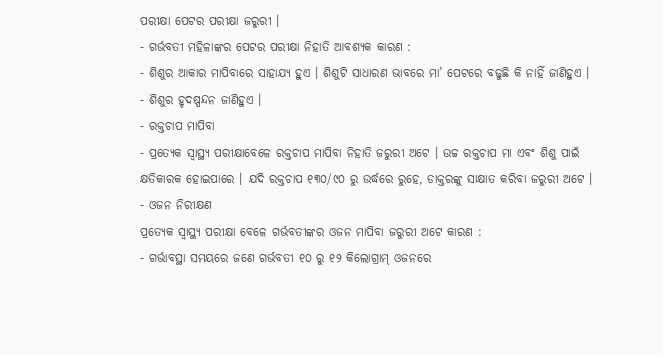ପରୀକ୍ଷା ପେଟର ପରୀକ୍ଷା ଜରୁରୀ ।
- ଗର୍ଭବତୀ ମହିଳାଙ୍କର ପେଟର ପରୀକ୍ଷା ନିହାତି ଆବଶ୍ୟକ କାରଣ :
- ଶିଶୁର ଆକାର ମାପିବାରେ ସାହାଯ୍ୟ ହୁଏ । ଶିଶୁଟି ସାଧାରଣ ଭାବରେ ମା’ ପେଟରେ ବଢୁଛି କି ନାହିଁ ଜାଣିହୁଏ ।
- ଶିଶୁର ହୃଦଷ୍ପନ୍ଦନ ଜାଣିହୁଏ ।
- ରକ୍ତଚାପ ମାପିବା
- ପ୍ରତ୍ୟେକ ସ୍ୱାସ୍ଥ୍ୟ ପରୀକ୍ଷାବେଳେ ରକ୍ତଚାପ ମାପିବା ନିହାତି ଜରୁରୀ ଅଟେ । ଉଚ୍ଚ ରକ୍ତଚାପ ମା ଏବଂ ଶିଶୁ ପାଇଁ କ୍ଷତିକାରକ ହୋଇପାରେ । ଯଦି ରକ୍ତଚାପ ୧୩୦/୯୦ ରୁ ଉର୍ଦ୍ଧରେ ରୁହେ, ଡାକ୍ତରଙ୍କୁ ସାକ୍ଷାତ କରିବା ଜରୁରୀ ଅଟେ ।
- ଓଜନ ନିରୀକ୍ଷଣ
ପ୍ରତ୍ୟେକ ସ୍ୱାସ୍ଥ୍ୟ ପରୀକ୍ଷା ବେଳେ ଗର୍ଭବତୀଙ୍କର ଓଜନ ମାପିବା ଜରୁରୀ ଅଟେ କାରଣ :
- ଗର୍ଭାବସ୍ଥା ସମୟରେ ଜଣେ ଗର୍ଭବତୀ ୧୦ ରୁ ୧୨ କିଲୋଗ୍ରାମ୍ ଓଜନରେ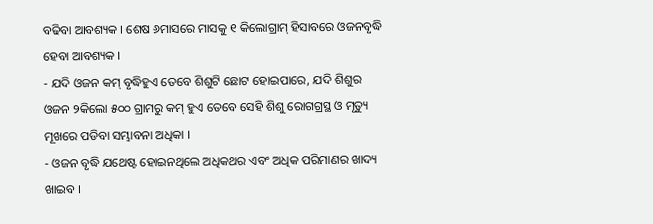ବଢିବା ଆବଶ୍ୟକ । ଶେଷ ୬ମାସରେ ମାସକୁ ୧ କିଲୋଗ୍ରାମ୍ ହିସାବରେ ଓଜନବୃଦ୍ଧି ହେବା ଆବଶ୍ୟକ ।
- ଯଦି ଓଜନ କମ୍ ବୃଦ୍ଧିହୁଏ ତେବେ ଶିଶୁଟି ଛୋଟ ହୋଇପାରେ, ଯଦି ଶିଶୁର ଓଜନ ୨କିଲୋ ୫୦୦ ଗ୍ରାମରୁ କମ୍ ହୁଏ ତେବେ ସେହି ଶିଶୁ ରୋଗଗ୍ରସ୍ଥ ଓ ମୃତ୍ୟୁ ମୂଖରେ ପଡିବା ସମ୍ଭାବନା ଅଧିକା ।
- ଓଜନ ବୃଦ୍ଧି ଯଥେଷ୍ଟ ହୋଇନଥିଲେ ଅଧିକଥର ଏବଂ ଅଧିକ ପରିମାଣର ଖାଦ୍ୟ ଖାଇବ ।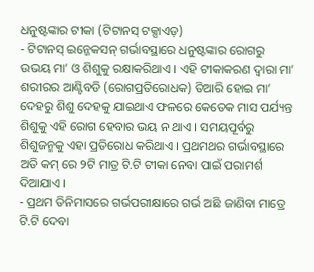ଧନୁଷ୍ଟଙ୍କାର ଟୀକା (ଟିଟାନସ୍ ଟକ୍ସାଏଡ଼)
- ଟିଟାନସ୍ ଇନ୍ଜେକସନ୍ ଗର୍ଭାବସ୍ଥାରେ ଧନୁଷ୍ଟଙ୍କାର ରୋଗରୁ ଉଭୟ ମା’ ଓ ଶିଶୁକୁ ରକ୍ଷାକରିଥାଏ । ଏହି ଟୀକାକରଣ ଦ୍ଵାରା ମା’ ଶରୀରର ଆଣ୍ଟିବଡି (ରୋଗପ୍ରତିରୋଧକ) ତିଆରି ହୋଇ ମା’ ଦେହରୁ ଶିଶୁ ଦେହକୁ ଯାଇଥାଏ ଫଳରେ କେତେକ ମାସ ପର୍ଯ୍ୟନ୍ତ ଶିଶୁକୁ ଏହି ରୋଗ ହେବାର ଭୟ ନ ଥାଏ । ସମୟପୂର୍ବରୁ ଶିଶୁଜନ୍ମକୁ ଏହା ପ୍ରତିରୋଧ କରିଥାଏ । ପ୍ରଥମଥର ଗର୍ଭାବସ୍ଥାରେ ଅତି କମ୍ ରେ ୨ଟି ମାତ୍ର ଟି.ଟି ଟୀକା ନେବା ପାଇଁ ପରାମର୍ଶ ଦିଆଯାଏ ।
- ପ୍ରଥମ ତିନିମାସରେ ଗର୍ଭପରୀକ୍ଷାରେ ଗର୍ଭ ଅଛି ଜାଣିବା ମାତ୍ରେ ଟି.ଟି ଦେବା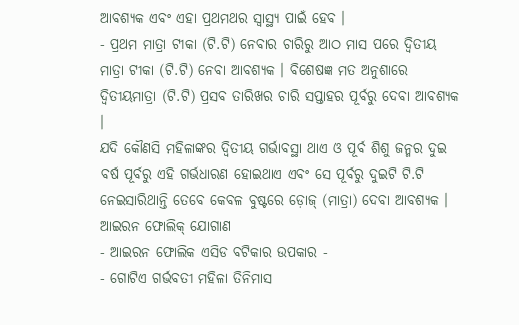ଆବଶ୍ୟକ ଏବଂ ଏହା ପ୍ରଥମଥର ସ୍ୱାସ୍ଥ୍ୟ ପାଇଁ ହେବ ।
- ପ୍ରଥମ ମାତ୍ରା ଟୀକା (ଟି.ଟି) ନେବାର ଚାରିରୁ ଆଠ ମାସ ପରେ ଦ୍ଵିତୀୟ ମାତ୍ରା ଟୀକା (ଟି.ଟି) ନେବା ଆବଶ୍ୟକ । ବିଶେଷଜ୍ଞ ମତ ଅନୁଶାରେ ଦ୍ଵିତୀୟମାତ୍ରା (ଟି.ଟି) ପ୍ରସବ ତାରିଖର ଚାରି ସପ୍ତାହର ପୂର୍ବରୁ ଦେବା ଆବଶ୍ୟକ ।
ଯଦି କୌଣସି ମହିଳାଙ୍କର ଦ୍ଵିତୀୟ ଗର୍ଭାବସ୍ଥା ଥାଏ ଓ ପୂର୍ବ ଶିଶୁ ଜନ୍ମର ଦୁଇ ବର୍ଷ ପୂର୍ବରୁ ଏହି ଗର୍ଭଧାରଣ ହୋଇଥାଏ ଏବଂ ସେ ପୂର୍ବରୁ ଦୁଇଟି ଟି.ଟି ନେଇସାରିଥାନ୍ତି ତେବେ କେବଳ ବୁଷ୍ଟରେ ଡ଼ୋଜ୍ (ମାତ୍ରା) ଦେବା ଆବଶ୍ୟକ ।
ଆଇରନ ଫୋଲିକ୍ ଯୋଗାଣ
- ଆଇରନ ଫୋଲିକ ଏସିଡ ବଟିକାର ଉପକାର -
- ଗୋଟିଏ ଗର୍ଭବତୀ ମହିଳା ତିନିମାସ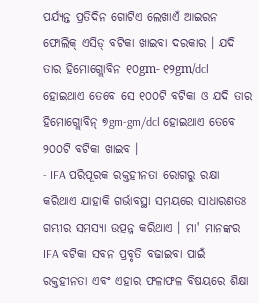ପର୍ଯ୍ୟନ୍ତ ପ୍ରତିଦିନ ଗୋଟିଏ ଲେଖାଏଁ ଆଇରନ ଫୋଲିକ୍ ଏସିଡ୍ ବଟିକା ଖାଇବା ଦରକାର । ଯଦି ତାର ହିମୋଗ୍ଲୋବିନ ୧୦gm- ୧୨gm/dcl ହୋଇଥାଏ ତେବେ ସେ ୧୦୦ଟି ବଟିକା ଓ ଯଦି ତାର ହିମୋଗ୍ଲୋବିନ୍ ୭gm-gm/dcl ହୋଇଥାଏ ତେବେ ୨୦୦ଟି ବଟିକା ଖାଇବ ।
- IFA ପରିପୂରକ ରକ୍ତହୀନତା ରୋଗରୁ ରକ୍ଷା କରିଥାଏ ଯାହାକି ଗର୍ଭାବସ୍ଥା ସମୟରେ ସାଧାରଣତଃ ଗମ୍ଭୀର ସମସ୍ୟା ଉତ୍ପନ୍ନ କରିଥାଏ । ମା' ମାନଙ୍କର IFA ବଟିକା ସବନ ପ୍ରବୃତି ବଢାଇବା ପାଇଁ ରକ୍ତହୀନତା ଏବଂ ଏହାର ଫଳାଫଳ ବିଷୟରେ ଶିକ୍ଷା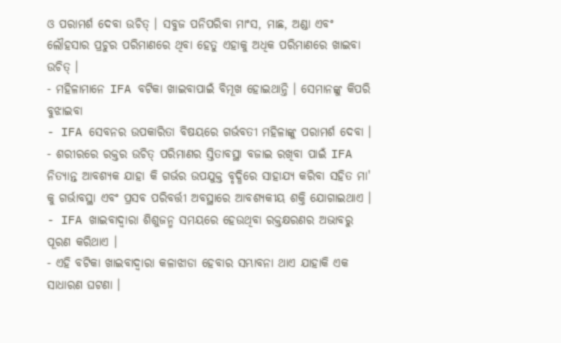ଓ ପରାମର୍ଶ ଦେବା ଉଚିତ୍ । ସବୁଜ ପନିପରିବା ମାଂସ, ମାଛ, ଅଣ୍ଡା ଏବଂ ଲୌହସାର ପ୍ରଚୁର ପରିମାଣରେ ଥିବା ହେତୁ ଏହାକୁ ଅଧିକ ପରିମାଣରେ ଖାଇବା ଉଚିତ୍ ।
- ମହିଳାମାନେ IFA ବଟିକା ଖାଇବାପାଇଁ ବିମୂଖ ହୋଇଥାନ୍ତି । ସେମାନଙ୍କୁ କିପରି ବୁଝାଇବା
- IFA ସେବନର ଉପକାରିତା ବିଷୟରେ ଗର୍ଭବତୀ ମହିଳାଙ୍କୁ ପରାମର୍ଶ ଦେବା ।
- ଶରୀରରେ ରକ୍ତର ଉଚିତ୍ ପରିମାଣର ସ୍ତିତାବସ୍ଥା ବଜାଇ ରଖିବା ପାଇଁ IFA ନିତ୍ୟାନ୍ତ ଆବଶ୍ୟକ ଯାହା କି ଗର୍ଭର ଉପଯୁକ୍ତ ବୃଦ୍ଧିରେ ସାହାଯ୍ୟ କରିବା ସହିତ ମା' କୁ ଗର୍ଭାବସ୍ଥା ଏବଂ ପ୍ରସବ ପରିବର୍ତ୍ତୀ ଅବସ୍ଥାରେ ଆବଶ୍ୟକୀୟ ଶକ୍ତି ଯୋଗାଇଥାଏ ।
- IFA ଖାଇବାଦ୍ଵାରା ଶିଶୁଜନ୍ମ ସମୟରେ ହେଉଥିବା ରକ୍ତକ୍ଷରଣର ଅଭାବରୁ ପୂରଣ କରିଥାଏ ।
- ଏହି ବଟିକା ଖାଇବାଦ୍ଵାରା କଳାଝାଡା ହେବାର ସମ୍ଭାବନା ଥାଏ ଯାହାକି ଏକ ସାଧାରଣ ଘଟଣା ।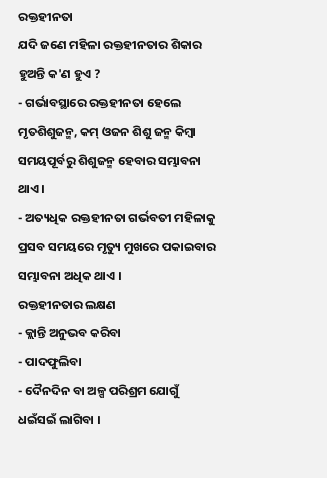ରକ୍ତହୀନତା
ଯଦି ଜଣେ ମହିଳା ରକ୍ତହୀନତାର ଶିକାର ହୁଅନ୍ତି କ'ଣ ହୁଏ ?
- ଗର୍ଭାବସ୍ଥାରେ ରକ୍ତହୀନତା ହେଲେ ମୃତଶିଶୁଜନ୍ମ, କମ୍ ଓଜନ ଶିଶୁ ଜନ୍ମ କିମ୍ବା ସମୟପୂର୍ବରୁ ଶିଶୁଜନ୍ମ ହେବାର ସମ୍ଭାବନା ଥାଏ ।
- ଅତ୍ୟଧିକ ରକ୍ତହୀନତା ଗର୍ଭବତୀ ମହିଳାକୁ ପ୍ରସବ ସମୟରେ ମୃତ୍ୟୁ ମୁଖରେ ପକାଇବାର ସମ୍ଭାବନା ଅଧିକ ଥାଏ ।
ରକ୍ତହୀନତାର ଲକ୍ଷଣ
- କ୍ଲାନ୍ତି ଅନୁଭବ କରିବା
- ପାଦଫୁଲିବା
- ଦୈନଦିନ ବା ଅଳ୍ପ ପରିଶ୍ରମ ଯୋଗୁଁ ଧଇଁସଇଁ ଲାଗିବା ।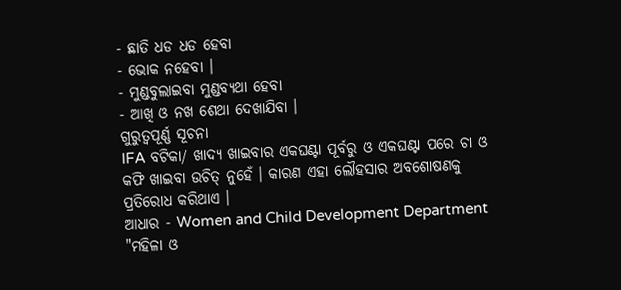- ଛାତି ଧଡ ଧଡ ହେବା
- ଭୋକ ନହେବା ।
- ମୁଣ୍ଡବୁଲାଇବା ମୁଣ୍ଡବ୍ୟଥା ହେବା
- ଆଖି ଓ ନଖ ଶେଥା ଦେଖାଯିବା ।
ଗୁରୁତ୍ଵପୂର୍ଣ୍ଣ ସୂଚନା
IFA ବଟିକା/ ଖାଦ୍ୟ ଖାଇବାର ଏକଘଣ୍ଟା ପୂର୍ବରୁ ଓ ଏକଘଣ୍ଟା ପରେ ଚା ଓ କଫି ଖାଇବା ଉଚିତ୍ ନୁହେଁ । କାରଣ ଏହା ଲୌହସାର ଅବଶୋଷଣକୁ ପ୍ରତିରୋଧ କରିଥାଏ ।
ଆଧାର - Women and Child Development Department
"ମହିଳା ଓ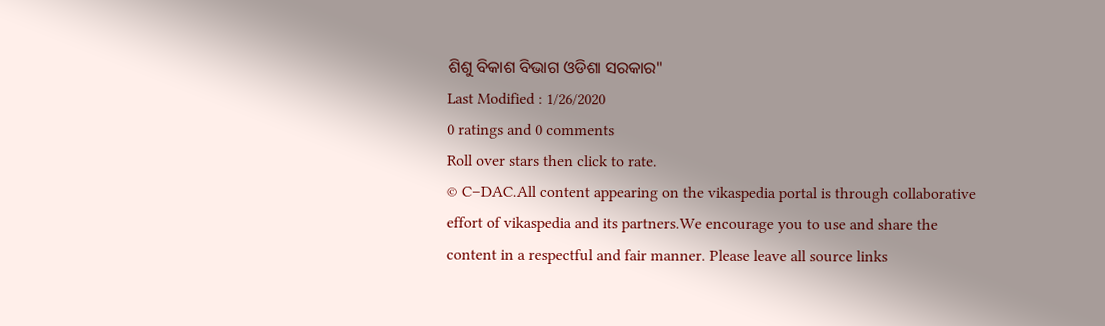ଶିଶୁ ବିକାଶ ବିଭାଗ ଓଡିଶା ସରକାର"
Last Modified : 1/26/2020
0 ratings and 0 comments
Roll over stars then click to rate.
© C–DAC.All content appearing on the vikaspedia portal is through collaborative effort of vikaspedia and its partners.We encourage you to use and share the content in a respectful and fair manner. Please leave all source links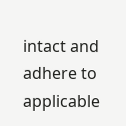intact and adhere to applicable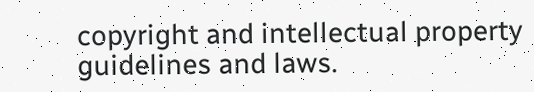copyright and intellectual property guidelines and laws.